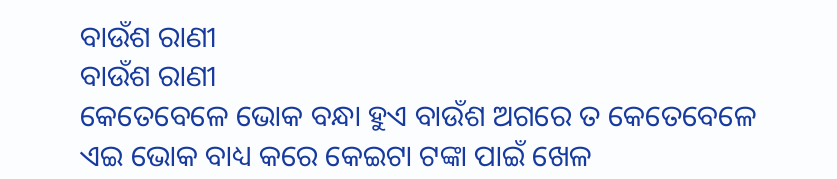ବାଉଁଶ ରାଣୀ
ବାଉଁଶ ରାଣୀ
କେତେବେଳେ ଭୋକ ବନ୍ଧା ହୁଏ ବାଉଁଶ ଅଗରେ ତ କେତେବେଳେ ଏଇ ଭୋକ ବାଧ୍ୟ କରେ କେଇଟା ଟଙ୍କା ପାଇଁ ଖେଳ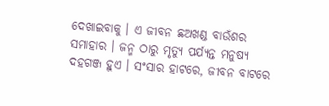ଦେଖାଇବାକୁ । ଏ ଜୀବନ ଛଅଖଣ୍ଡ ବାଉଁଶର ସମାହାର । ଜନ୍ମ ଠାରୁ ମୃତ୍ୟୁ ପର୍ଯ୍ୟନ୍ତ ମନୁଷ୍ୟ ଦହଗଞ୍ଜ ହୁଏ । ସଂସାର ହାଟରେ, ଜୀବନ ବାଟରେ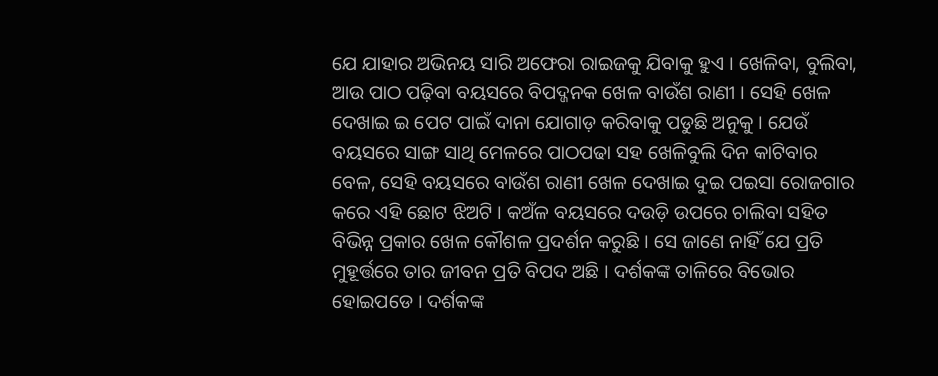ଯେ ଯାହାର ଅଭିନୟ ସାରି ଅଫେରା ରାଇଜକୁ ଯିବାକୁ ହୁଏ । ଖେଳିବା, ବୁଲିବା, ଆଉ ପାଠ ପଢ଼ିବା ବୟସରେ ବିପଦ୍ଜନକ ଖେଳ ବାଉଁଶ ରାଣୀ । ସେହି ଖେଳ ଦେଖାଇ ଇ ପେଟ ପାଇଁ ଦାନା ଯୋଗାଡ଼ କରିବାକୁ ପଡୁଛି ଅନୁକୁ । ଯେଉଁ ବୟସରେ ସାଙ୍ଗ ସାଥି ମେଳରେ ପାଠପଢା ସହ ଖେଳିବୁଲି ଦିନ କାଟିବାର ବେଳ, ସେହି ବୟସରେ ବାଉଁଶ ରାଣୀ ଖେଳ ଦେଖାଇ ଦୁଇ ପଇସା ରୋଜଗାର କରେ ଏହି ଛୋଟ ଝିଅଟି । କଅଁଳ ବୟସରେ ଦଉଡ଼ି ଉପରେ ଚାଲିବା ସହିତ ବିଭିନ୍ନ ପ୍ରକାର ଖେଳ କୌଶଳ ପ୍ରଦର୍ଶନ କରୁଛି । ସେ ଜାଣେ ନାହିଁ ଯେ ପ୍ରତି ମୁହୂର୍ତ୍ତରେ ତାର ଜୀବନ ପ୍ରତି ବିପଦ ଅଛି । ଦର୍ଶକଙ୍କ ତାଳିରେ ବିଭୋର ହୋଇପଡେ । ଦର୍ଶକଙ୍କ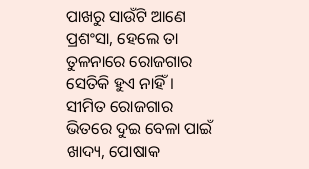ପାଖରୁ ସାଉଁଟି ଆଣେ ପ୍ରଶଂସା, ହେଲେ ତା ତୁଳନାରେ ରୋଜଗାର ସେତିକି ହୁଏ ନାହିଁ। ସୀମିତ ରୋଜଗାର ଭିତରେ ଦୁଇ ବେଳା ପାଇଁ ଖାଦ୍ୟ, ପୋଷାକ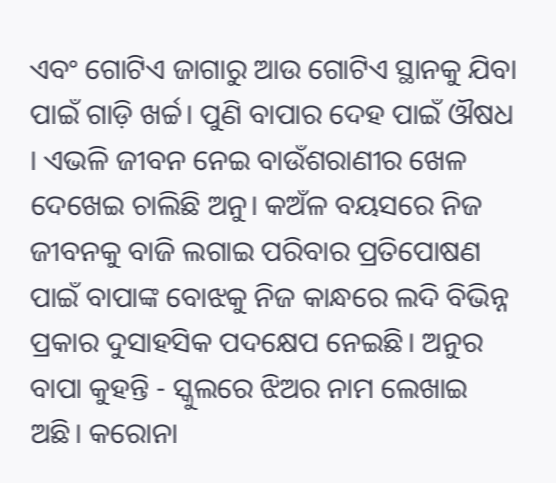ଏବଂ ଗୋଟିଏ ଜାଗାରୁ ଆଉ ଗୋଟିଏ ସ୍ଥାନକୁ ଯିବା ପାଇଁ ଗାଡ଼ି ଖର୍ଚ୍ଚ। ପୁଣି ବାପାର ଦେହ ପାଇଁ ଔଷଧ । ଏଭଳି ଜୀବନ ନେଇ ବାଉଁଶରାଣୀର ଖେଳ ଦେଖେଇ ଚାଲିଛି ଅନୁ। କଅଁଳ ବୟସରେ ନିଜ ଜୀବନକୁ ବାଜି ଲଗାଇ ପରିବାର ପ୍ରତିପୋଷଣ ପାଇଁ ବାପାଙ୍କ ବୋଝକୁ ନିଜ କାନ୍ଧରେ ଲଦି ବିଭିନ୍ନ ପ୍ରକାର ଦୁସାହସିକ ପଦକ୍ଷେପ ନେଇଛି। ଅନୁର ବାପା କୁହନ୍ତି - ସ୍କୁଲରେ ଝିଅର ନାମ ଲେଖାଇ ଅଛି। କରୋନା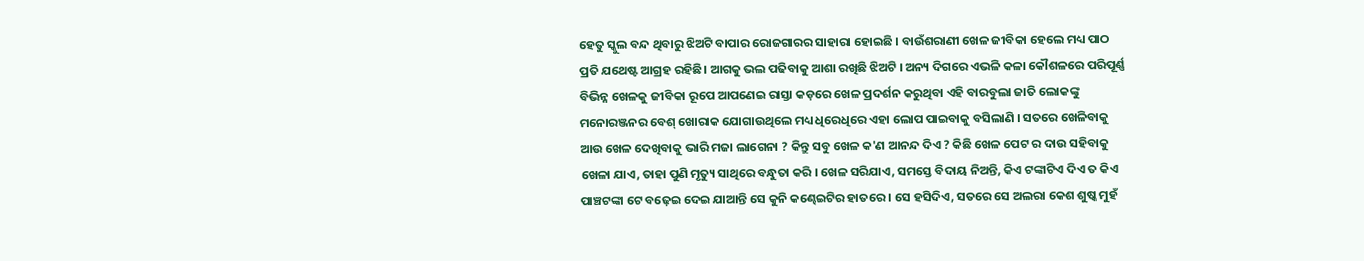ହେତୁ ସ୍କୁଲ ବନ୍ଦ ଥିବାରୁ ଝିଅଟି ବାପାର ରୋଜଗାରର ସାହାରା ହୋଇଛି । ବାଉଁଶରାଣୀ ଖେଳ ଜୀବିକା ହେଲେ ମଧ୍ୟ ପାଠ ପ୍ରତି ଯଥେଷ୍ଟ ଆଗ୍ରହ ରହିଛି। ଆଗକୁ ଭଲ ପଢିବାକୁ ଆଶା ରଖିଛି ଝିଅଟି । ଅନ୍ୟ ଦିଗରେ ଏଭଳି କଳା କୌଶଳରେ ପରିପୂର୍ଣ୍ଣ ବିଭିନ୍ନ ଖେଳକୁ ଜୀବିକା ରୂପେ ଆପଣେଇ ରାସ୍ତା କଡ଼ରେ ଖେଳ ପ୍ରଦର୍ଶନ କରୁଥିବା ଏହି ବାରବୁଲା ଜାତି ଲୋକଙ୍କୁ ମନୋରଞ୍ଜନର ବେଶ୍ ଖୋରାକ ଯୋଗାଉଥିଲେ ମଧ୍ୟ ଧିରେଧିରେ ଏହା ଲୋପ ପାଇବାକୁ ବସିଲାଣି । ସତରେ ଖେଳିବାକୁ ଆଉ ଖେଳ ଦେଖିବାକୁ ଭାରି ମଜା ଲାଗେନା ? କିନ୍ତୁ ସବୁ ଖେଳ କ'ଣ ଆନନ୍ଦ ଦିଏ ? କିଛି ଖେଳ ପେଟ ର ଦାଉ ସହିବାକୁ ଖେଳା ଯାଏ, ତାହା ପୁଣି ମୃତ୍ୟୁ ସାଥିରେ ବନ୍ଧୁତା କରି । ଖେଳ ସରିଯାଏ, ସମସ୍ତେ ବିଦାୟ ନିଅନ୍ତି, କିଏ ଟଙ୍କାଟିଏ ଦିଏ ତ କିଏ ପାଞ୍ଚଟଙ୍କା ଟେ ବଢ଼େଇ ଦେଇ ଯାଆନ୍ତି ସେ କୁନି କଣ୍ଢେଇଟିର ହାତରେ । ସେ ହସିଦିଏ, ସତରେ ସେ ଅଲରା କେଶ ଶୁଷ୍କ ମୁହଁ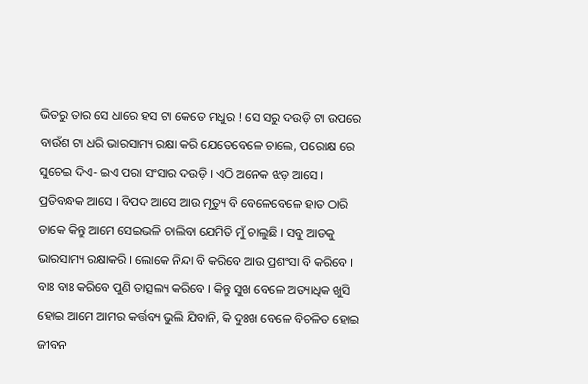ଭିତରୁ ତାର ସେ ଧାରେ ହସ ଟା କେତେ ମଧୁର ! ସେ ସରୁ ଦଉଡ଼ି ଟା ଉପରେ ବାଉଁଶ ଟା ଧରି ଭାରସାମ୍ୟ ରକ୍ଷା କରି ଯେତେବେଳେ ଚାଲେ, ପରୋକ୍ଷ ରେ ସୁଚେଇ ଦିଏ- ଇଏ ପରା ସଂସାର ଦଉଡ଼ି । ଏଠି ଅନେକ ଝଡ଼ ଆସେ । ପ୍ରତିବନ୍ଧକ ଆସେ । ବିପଦ ଆସେ ଆଉ ମୃତ୍ୟୁ ବି ବେଳେବେଳେ ହାତ ଠାରି ଡାକେ କିନ୍ତୁ ଆମେ ସେଇଭଳି ଚାଲିବା ଯେମିତି ମୁଁ ଚାଲୁଛି । ସବୁ ଆଡକୁ ଭାରସାମ୍ୟ ରକ୍ଷାକରି । ଲୋକେ ନିନ୍ଦା ବି କରିବେ ଆଉ ପ୍ରଶଂସା ବି କରିବେ । ବାଃ ବାଃ କରିବେ ପୁଣି ତାତ୍ସଲ୍ୟ କରିବେ । କିନ୍ତୁ ସୁଖ ବେଳେ ଅତ୍ୟାଧିକ ଖୁସି ହୋଇ ଆମେ ଆମର କର୍ତ୍ତବ୍ୟ ଭୁଲି ଯିବାନି, କି ଦୁଃଖ ବେଳେ ବିଚଳିତ ହୋଇ ଜୀବନ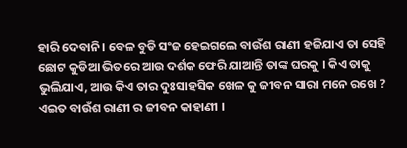ହାରି ଦେବାନି। ବେଳ ବୁଡି ସଂଜ ହେଇଗଲେ ବାଉଁଶ ରାଣୀ ହଜିଯାଏ ତା ସେହି ଛୋଟ କୁଡିଆ ଭିତରେ ଆଉ ଦର୍ଶକ ଫେରି ଯାଆନ୍ତି ତାଙ୍କ ଘରକୁ । କିଏ ତାକୁ ଭୁଲିଯାଏ, ଆଉ କିଏ ତାର ଦୁଃସାହସିକ ଖେଳ କୁ ଜୀବନ ସାରା ମନେ ରଖେ ? ଏଇତ ବାଉଁଶ ରାଣୀ ର ଜୀବନ କାହାଣୀ ।